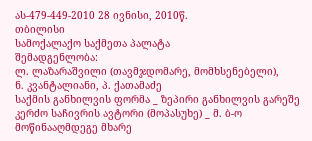ას-479-449-2010 28 ივნისი, 2010წ.
თბილისი
სამოქალაქო საქმეთა პალატა
შემადგენლობა:
ლ. ლაზარაშვილი (თავმჯდომარე, მომხსენებელი),
ნ. კვანტალიანი, პ. ქათამაძე
საქმის განხილვის ფორმა _ ზეპირი განხილვის გარეშე
კერძო საჩივრის ავტორი (მოპასუხე) _ მ. ბ-ო
მოწინააღმდეგე მხარე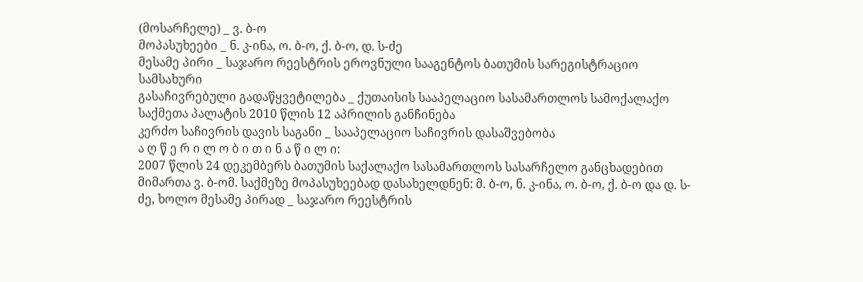(მოსარჩელე) _ ვ. ბ-ო
მოპასუხეები _ ნ. კ-ინა, ო. ბ-ო, ქ. ბ-ო, დ. ს-ძე
მესამე პირი _ საჯარო რეესტრის ეროვნული სააგენტოს ბათუმის სარეგისტრაციო სამსახური
გასაჩივრებული გადაწყვეტილება _ ქუთაისის სააპელაციო სასამართლოს სამოქალაქო საქმეთა პალატის 2010 წლის 12 აპრილის განჩინება
კერძო საჩივრის დავის საგანი _ სააპელაციო საჩივრის დასაშვებობა
ა ღ წ ე რ ი ლ ო ბ ი თ ი ნ ა წ ი ლ ი:
2007 წლის 24 დეკემბერს ბათუმის საქალაქო სასამართლოს სასარჩელო განცხადებით მიმართა ვ. ბ-ომ. საქმეზე მოპასუხეებად დასახელდნენ: მ. ბ-ო, ნ. კ-ინა, ო. ბ-ო, ქ. ბ-ო და დ. ს-ძე, ხოლო მესამე პირად _ საჯარო რეესტრის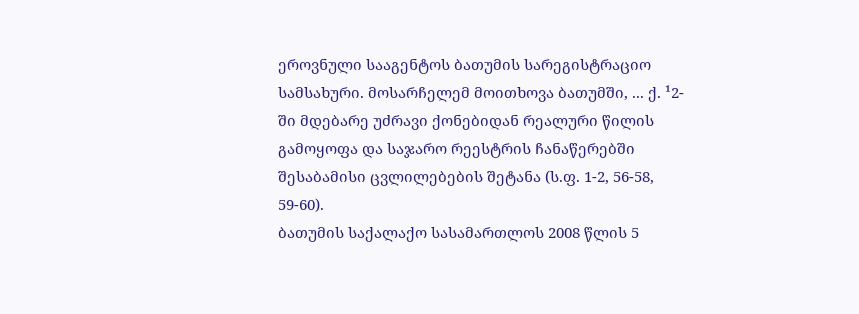ეროვნული სააგენტოს ბათუმის სარეგისტრაციო სამსახური. მოსარჩელემ მოითხოვა ბათუმში, ... ქ. ¹2-ში მდებარე უძრავი ქონებიდან რეალური წილის გამოყოფა და საჯარო რეესტრის ჩანაწერებში შესაბამისი ცვლილებების შეტანა (ს.ფ. 1-2, 56-58, 59-60).
ბათუმის საქალაქო სასამართლოს 2008 წლის 5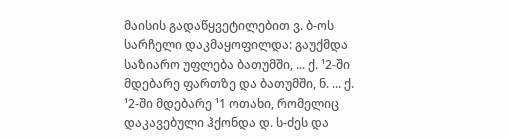მაისის გადაწყვეტილებით ვ. ბ-ოს სარჩელი დაკმაყოფილდა: გაუქმდა საზიარო უფლება ბათუმში, ... ქ. ¹2-ში მდებარე ფართზე და ბათუმში, ნ. ... ქ. ¹2-ში მდებარე ¹1 ოთახი, რომელიც დაკავებული ჰქონდა დ. ს-ძეს და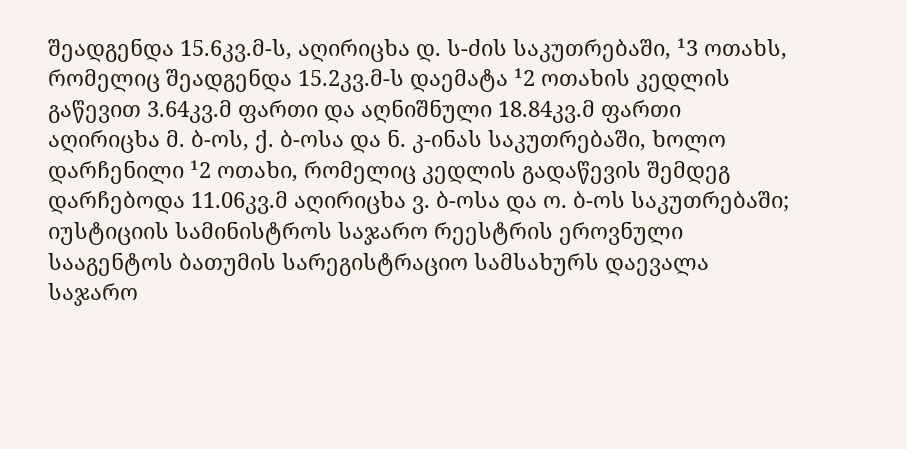შეადგენდა 15.6კვ.მ-ს, აღირიცხა დ. ს-ძის საკუთრებაში, ¹3 ოთახს, რომელიც შეადგენდა 15.2კვ.მ-ს დაემატა ¹2 ოთახის კედლის გაწევით 3.64კვ.მ ფართი და აღნიშნული 18.84კვ.მ ფართი აღირიცხა მ. ბ-ოს, ქ. ბ-ოსა და ნ. კ-ინას საკუთრებაში, ხოლო დარჩენილი ¹2 ოთახი, რომელიც კედლის გადაწევის შემდეგ დარჩებოდა 11.06კვ.მ აღირიცხა ვ. ბ-ოსა და ო. ბ-ოს საკუთრებაში; იუსტიციის სამინისტროს საჯარო რეესტრის ეროვნული სააგენტოს ბათუმის სარეგისტრაციო სამსახურს დაევალა საჯარო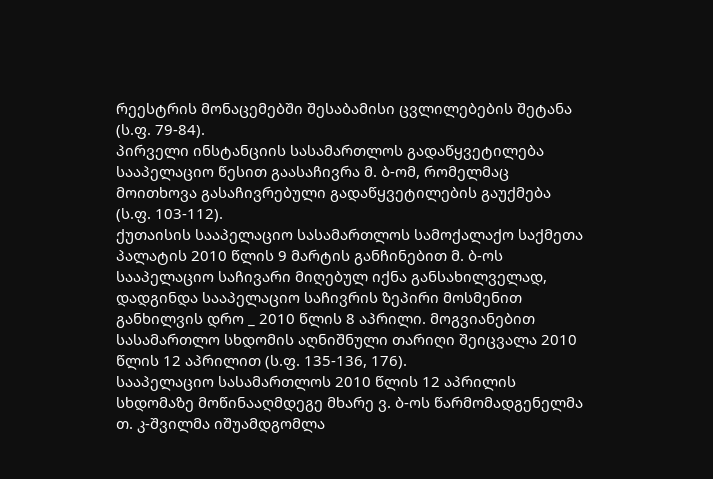რეესტრის მონაცემებში შესაბამისი ცვლილებების შეტანა (ს.ფ. 79-84).
პირველი ინსტანციის სასამართლოს გადაწყვეტილება სააპელაციო წესით გაასაჩივრა მ. ბ-ომ, რომელმაც მოითხოვა გასაჩივრებული გადაწყვეტილების გაუქმება (ს.ფ. 103-112).
ქუთაისის სააპელაციო სასამართლოს სამოქალაქო საქმეთა პალატის 2010 წლის 9 მარტის განჩინებით მ. ბ-ოს სააპელაციო საჩივარი მიღებულ იქნა განსახილველად, დადგინდა სააპელაციო საჩივრის ზეპირი მოსმენით განხილვის დრო _ 2010 წლის 8 აპრილი. მოგვიანებით სასამართლო სხდომის აღნიშნული თარიღი შეიცვალა 2010 წლის 12 აპრილით (ს.ფ. 135-136, 176).
სააპელაციო სასამართლოს 2010 წლის 12 აპრილის სხდომაზე მოწინააღმდეგე მხარე ვ. ბ-ოს წარმომადგენელმა თ. კ-შვილმა იშუამდგომლა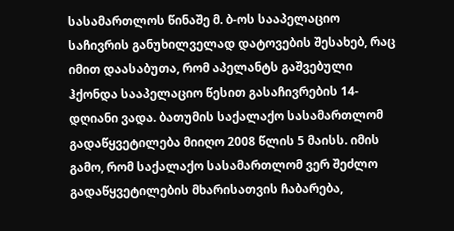სასამართლოს წინაშე მ. ბ-ოს სააპელაციო საჩივრის განუხილველად დატოვების შესახებ, რაც იმით დაასაბუთა, რომ აპელანტს გაშვებული ჰქონდა სააპელაციო წესით გასაჩივრების 14-დღიანი ვადა. ბათუმის საქალაქო სასამართლომ გადაწყვეტილება მიიღო 2008 წლის 5 მაისს. იმის გამო, რომ საქალაქო სასამართლომ ვერ შეძლო გადაწყვეტილების მხარისათვის ჩაბარება,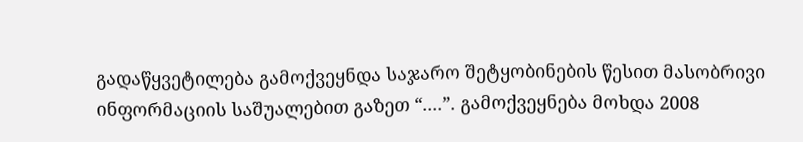გადაწყვეტილება გამოქვეყნდა საჯარო შეტყობინების წესით მასობრივი ინფორმაციის საშუალებით გაზეთ “....”. გამოქვეყნება მოხდა 2008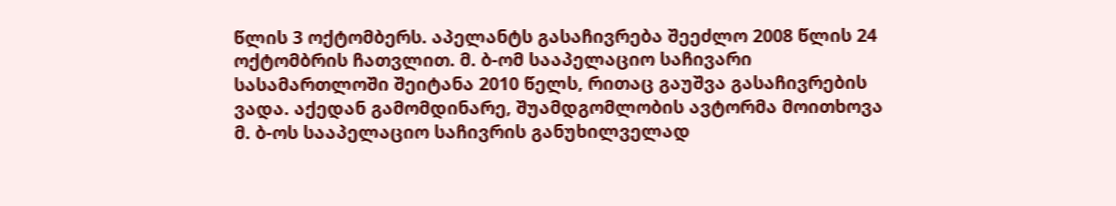წლის 3 ოქტომბერს. აპელანტს გასაჩივრება შეეძლო 2008 წლის 24 ოქტომბრის ჩათვლით. მ. ბ-ომ სააპელაციო საჩივარი სასამართლოში შეიტანა 2010 წელს, რითაც გაუშვა გასაჩივრების ვადა. აქედან გამომდინარე, შუამდგომლობის ავტორმა მოითხოვა მ. ბ-ოს სააპელაციო საჩივრის განუხილველად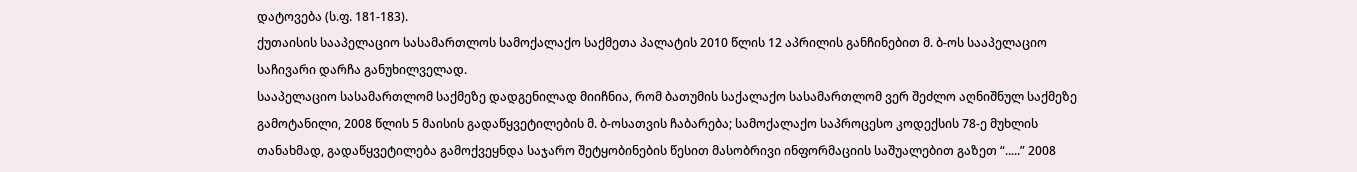დატოვება (ს.ფ. 181-183).
ქუთაისის სააპელაციო სასამართლოს სამოქალაქო საქმეთა პალატის 2010 წლის 12 აპრილის განჩინებით მ. ბ-ოს სააპელაციო საჩივარი დარჩა განუხილველად.
სააპელაციო სასამართლომ საქმეზე დადგენილად მიიჩნია, რომ ბათუმის საქალაქო სასამართლომ ვერ შეძლო აღნიშნულ საქმეზე გამოტანილი, 2008 წლის 5 მაისის გადაწყვეტილების მ. ბ-ოსათვის ჩაბარება; სამოქალაქო საპროცესო კოდექსის 78-ე მუხლის თანახმად, გადაწყვეტილება გამოქვეყნდა საჯარო შეტყობინების წესით მასობრივი ინფორმაციის საშუალებით გაზეთ “.....” 2008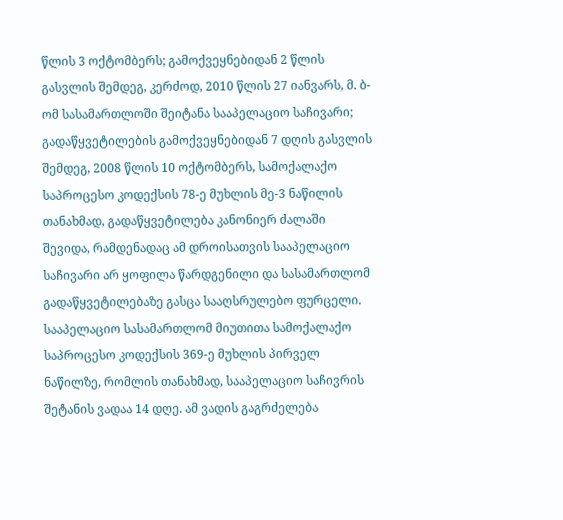წლის 3 ოქტომბერს; გამოქვეყნებიდან 2 წლის გასვლის შემდეგ, კერძოდ, 2010 წლის 27 იანვარს, მ. ბ-ომ სასამართლოში შეიტანა სააპელაციო საჩივარი; გადაწყვეტილების გამოქვეყნებიდან 7 დღის გასვლის შემდეგ, 2008 წლის 10 ოქტომბერს, სამოქალაქო საპროცესო კოდექსის 78-ე მუხლის მე-3 ნაწილის თანახმად, გადაწყვეტილება კანონიერ ძალაში შევიდა, რამდენადაც ამ დროისათვის სააპელაციო საჩივარი არ ყოფილა წარდგენილი და სასამართლომ გადაწყვეტილებაზე გასცა სააღსრულებო ფურცელი.
სააპელაციო სასამართლომ მიუთითა სამოქალაქო საპროცესო კოდექსის 369-ე მუხლის პირველ ნაწილზე, რომლის თანახმად, სააპელაციო საჩივრის შეტანის ვადაა 14 დღე. ამ ვადის გაგრძელება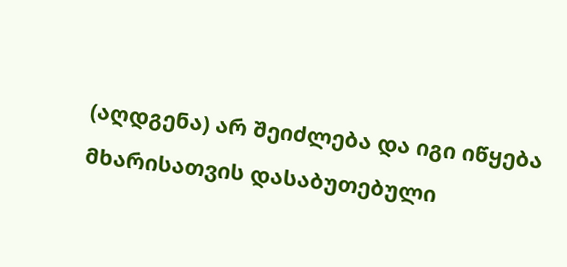(აღდგენა) არ შეიძლება და იგი იწყება მხარისათვის დასაბუთებული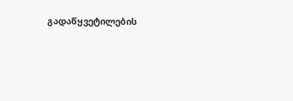გადაწყვეტილების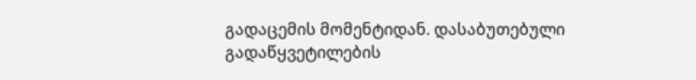გადაცემის მომენტიდან. დასაბუთებული გადაწყვეტილების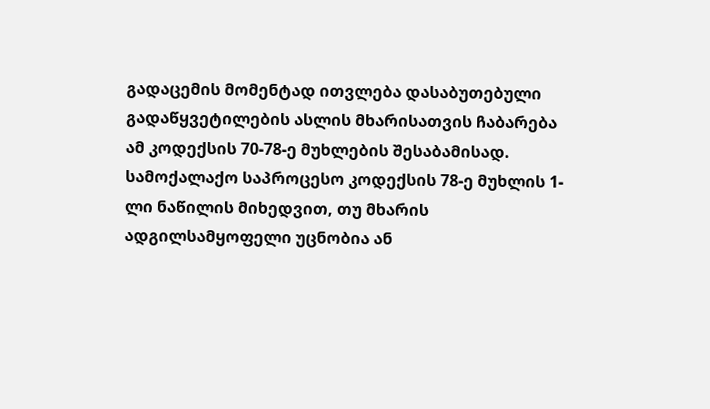გადაცემის მომენტად ითვლება დასაბუთებული გადაწყვეტილების ასლის მხარისათვის ჩაბარება ამ კოდექსის 70-78-ე მუხლების შესაბამისად. სამოქალაქო საპროცესო კოდექსის 78-ე მუხლის 1-ლი ნაწილის მიხედვით, თუ მხარის ადგილსამყოფელი უცნობია ან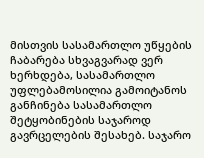მისთვის სასამართლო უწყების ჩაბარება სხვაგვარად ვერ ხერხდება, სასამართლო უფლებამოსილია გამოიტანოს განჩინება სასამართლო შეტყობინების საჯაროდ გავრცელების შესახებ. საჯარო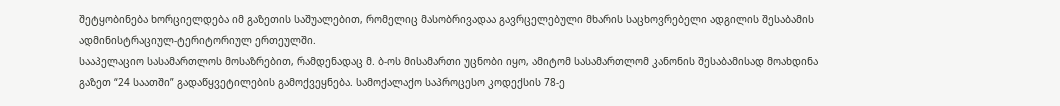შეტყობინება ხორციელდება იმ გაზეთის საშუალებით, რომელიც მასობრივადაა გავრცელებული მხარის საცხოვრებელი ადგილის შესაბამის ადმინისტრაციულ-ტერიტორიულ ერთეულში.
სააპელაციო სასამართლოს მოსაზრებით, რამდენადაც მ. ბ-ოს მისამართი უცნობი იყო, ამიტომ სასამართლომ კანონის შესაბამისად მოახდინა გაზეთ “24 საათში” გადაწყვეტილების გამოქვეყნება. სამოქალაქო საპროცესო კოდექსის 78-ე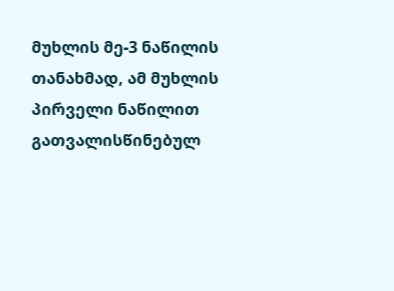მუხლის მე-3 ნაწილის თანახმად, ამ მუხლის პირველი ნაწილით გათვალისწინებულ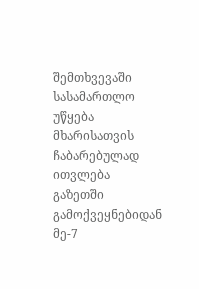შემთხვევაში სასამართლო უწყება მხარისათვის ჩაბარებულად ითვლება გაზეთში გამოქვეყნებიდან მე-7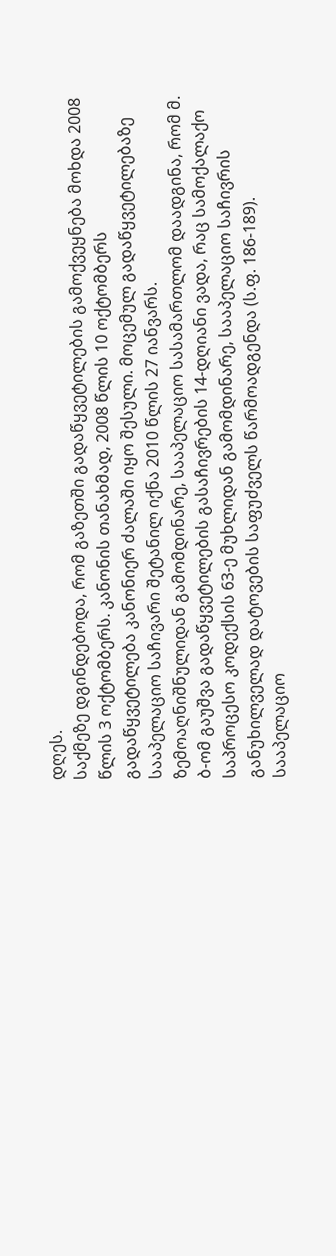დღეს.
საქმეზე დგინდებოდა, რომ გაზეთში გადაწყვეტილების გამოქვეყნება მოხდა 2008 წლის 3 ოქტომბერს. კანონის თანახმად, 2008 წლის 10 ოქტომბერს გადაწყვეტილება კანონიერ ძალაში იყო შესული. მოცემულ გადაწყვეტილებაზე სააპელაციო საჩივარი შეტანილ იქნა 2010 წლის 27 იანვარს.
ზემოაღნიშნულიდან გამომდინარე, სააპელაციო სასამართლომ დაადგინა, რომ მ. ბ-ომ გაუშვა გადაწყვეტილების გასაჩივრების 14-დღიანი ვადა, რაც სამოქალაქო საპროცესო კოდექსის 63-ე მუხლიდან გამომდინარე, სააპელაციო საჩივრის განუხილველად დატოვების საფუძველს წარმოადგენდა (ს.ფ. 186-189).
სააპელაციო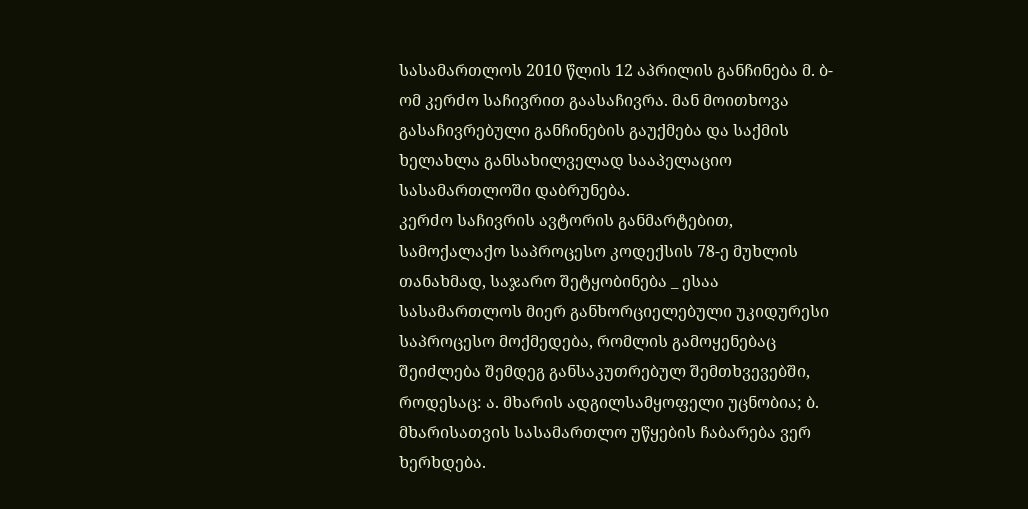სასამართლოს 2010 წლის 12 აპრილის განჩინება მ. ბ-ომ კერძო საჩივრით გაასაჩივრა. მან მოითხოვა გასაჩივრებული განჩინების გაუქმება და საქმის ხელახლა განსახილველად სააპელაციო სასამართლოში დაბრუნება.
კერძო საჩივრის ავტორის განმარტებით, სამოქალაქო საპროცესო კოდექსის 78-ე მუხლის თანახმად, საჯარო შეტყობინება _ ესაა სასამართლოს მიერ განხორციელებული უკიდურესი საპროცესო მოქმედება, რომლის გამოყენებაც შეიძლება შემდეგ განსაკუთრებულ შემთხვევებში, როდესაც: ა. მხარის ადგილსამყოფელი უცნობია; ბ. მხარისათვის სასამართლო უწყების ჩაბარება ვერ ხერხდება.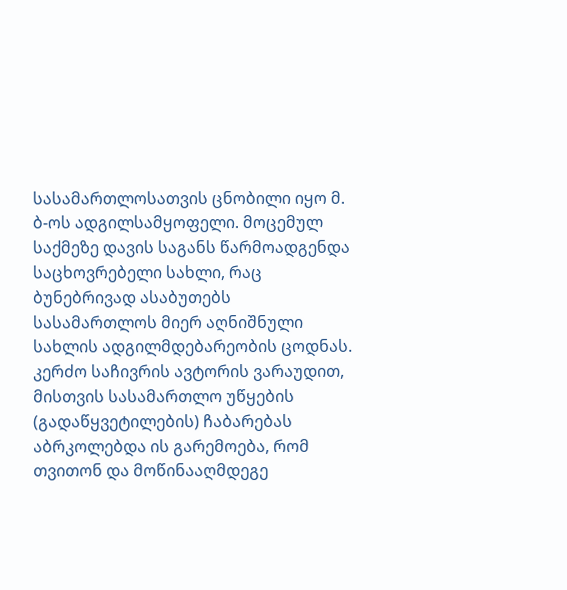სასამართლოსათვის ცნობილი იყო მ. ბ-ოს ადგილსამყოფელი. მოცემულ საქმეზე დავის საგანს წარმოადგენდა საცხოვრებელი სახლი, რაც ბუნებრივად ასაბუთებს სასამართლოს მიერ აღნიშნული სახლის ადგილმდებარეობის ცოდნას.
კერძო საჩივრის ავტორის ვარაუდით, მისთვის სასამართლო უწყების (გადაწყვეტილების) ჩაბარებას აბრკოლებდა ის გარემოება, რომ თვითონ და მოწინააღმდეგე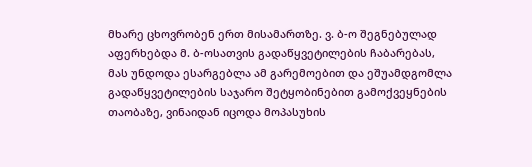მხარე ცხოვრობენ ერთ მისამართზე. ვ. ბ-ო შეგნებულად აფერხებდა მ. ბ-ოსათვის გადაწყვეტილების ჩაბარებას, მას უნდოდა ესარგებლა ამ გარემოებით და ეშუამდგომლა გადაწყვეტილების საჯარო შეტყობინებით გამოქვეყნების თაობაზე, ვინაიდან იცოდა მოპასუხის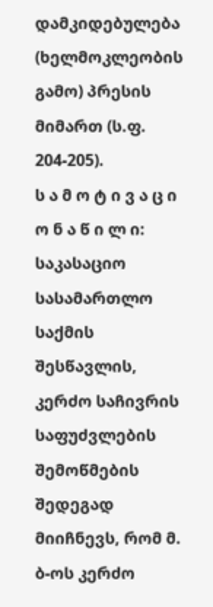დამკიდებულება (ხელმოკლეობის გამო) პრესის მიმართ (ს.ფ. 204-205).
ს ა მ ო ტ ი ვ ა ც ი ო ნ ა წ ი ლ ი:
საკასაციო სასამართლო საქმის შესწავლის, კერძო საჩივრის საფუძვლების შემოწმების შედეგად მიიჩნევს, რომ მ. ბ-ოს კერძო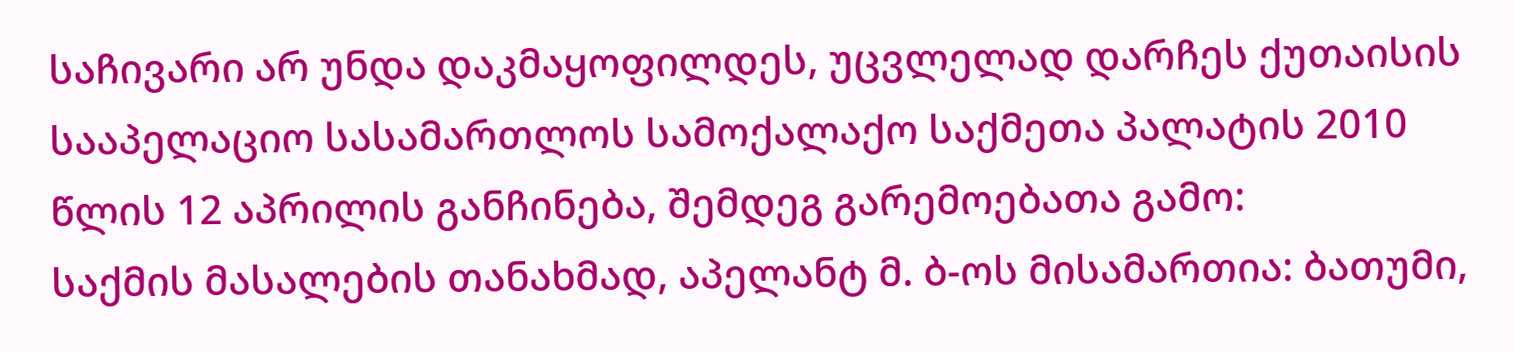საჩივარი არ უნდა დაკმაყოფილდეს, უცვლელად დარჩეს ქუთაისის სააპელაციო სასამართლოს სამოქალაქო საქმეთა პალატის 2010 წლის 12 აპრილის განჩინება, შემდეგ გარემოებათა გამო:
საქმის მასალების თანახმად, აპელანტ მ. ბ-ოს მისამართია: ბათუმი,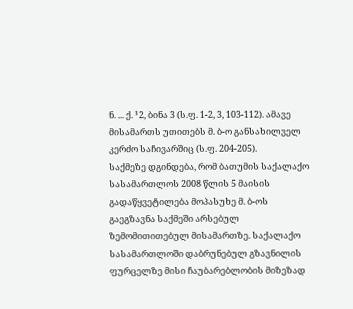ნ. ... ქ. ¹2, ბინა 3 (ს.ფ. 1-2, 3, 103-112). ამავე მისამართს უთითებს მ. ბ-ო განსახილველ კერძო საჩივარშიც (ს.ფ. 204-205).
საქმეზე დგინდება, რომ ბათუმის საქალაქო სასამართლოს 2008 წლის 5 მაისის გადაწყვეტილება მოპასუხე მ. ბ-ოს გაეგზავნა საქმეში არსებულ ზემომითითებულ მისამართზე. საქალაქო სასამართლოში დაბრუნებულ გზავნილის ფურცელზე მისი ჩაუბარებლობის მიზეზად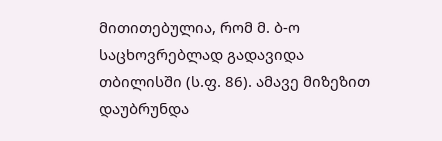მითითებულია, რომ მ. ბ-ო საცხოვრებლად გადავიდა თბილისში (ს.ფ. 86). ამავე მიზეზით დაუბრუნდა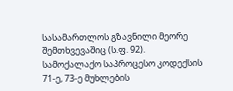სასამართლოს გზავნილი მეორე შემთხვევაშიც (ს.ფ. 92).
სამოქალაქო საპროცესო კოდექსის 71-ე, 73-ე მუხლების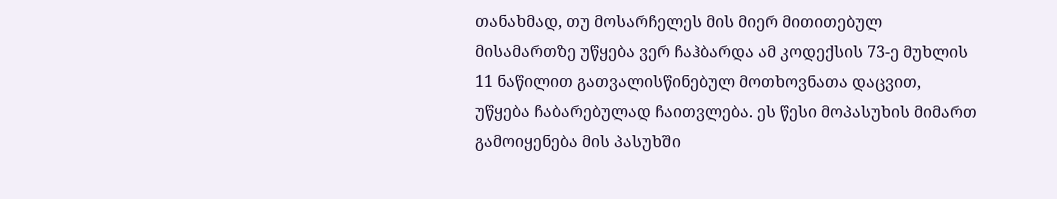თანახმად, თუ მოსარჩელეს მის მიერ მითითებულ მისამართზე უწყება ვერ ჩაჰბარდა ამ კოდექსის 73-ე მუხლის 11 ნაწილით გათვალისწინებულ მოთხოვნათა დაცვით, უწყება ჩაბარებულად ჩაითვლება. ეს წესი მოპასუხის მიმართ გამოიყენება მის პასუხში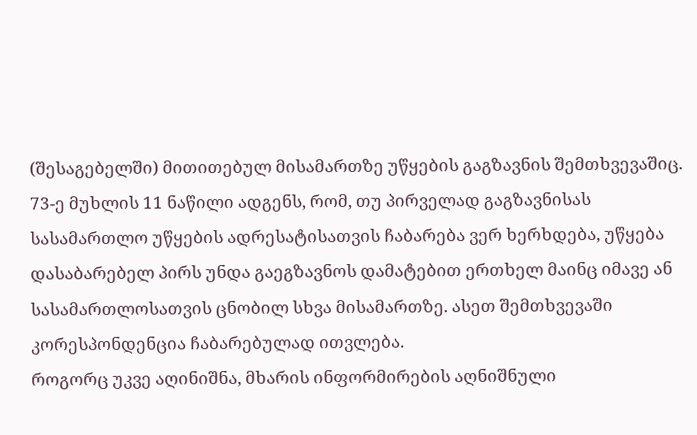(შესაგებელში) მითითებულ მისამართზე უწყების გაგზავნის შემთხვევაშიც. 73-ე მუხლის 11 ნაწილი ადგენს, რომ, თუ პირველად გაგზავნისას სასამართლო უწყების ადრესატისათვის ჩაბარება ვერ ხერხდება, უწყება დასაბარებელ პირს უნდა გაეგზავნოს დამატებით ერთხელ მაინც იმავე ან სასამართლოსათვის ცნობილ სხვა მისამართზე. ასეთ შემთხვევაში კორესპონდენცია ჩაბარებულად ითვლება.
როგორც უკვე აღინიშნა, მხარის ინფორმირების აღნიშნული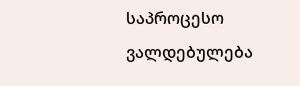საპროცესო ვალდებულება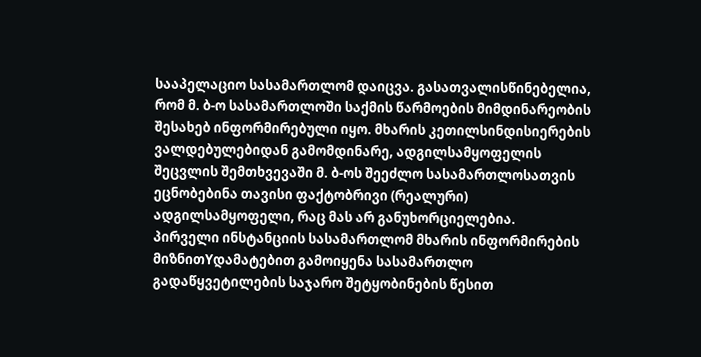სააპელაციო სასამართლომ დაიცვა. გასათვალისწინებელია, რომ მ. ბ-ო სასამართლოში საქმის წარმოების მიმდინარეობის შესახებ ინფორმირებული იყო. მხარის კეთილსინდისიერების ვალდებულებიდან გამომდინარე, ადგილსამყოფელის შეცვლის შემთხვევაში მ. ბ-ოს შეეძლო სასამართლოსათვის ეცნობებინა თავისი ფაქტობრივი (რეალური) ადგილსამყოფელი, რაც მას არ განუხორციელებია.
პირველი ინსტანციის სასამართლომ მხარის ინფორმირების მიზნითYდამატებით გამოიყენა სასამართლო გადაწყვეტილების საჯარო შეტყობინების წესით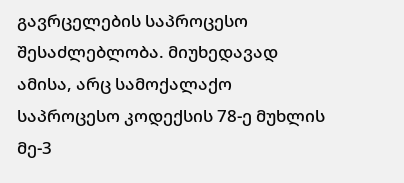გავრცელების საპროცესო შესაძლებლობა. მიუხედავად ამისა, არც სამოქალაქო საპროცესო კოდექსის 78-ე მუხლის მე-3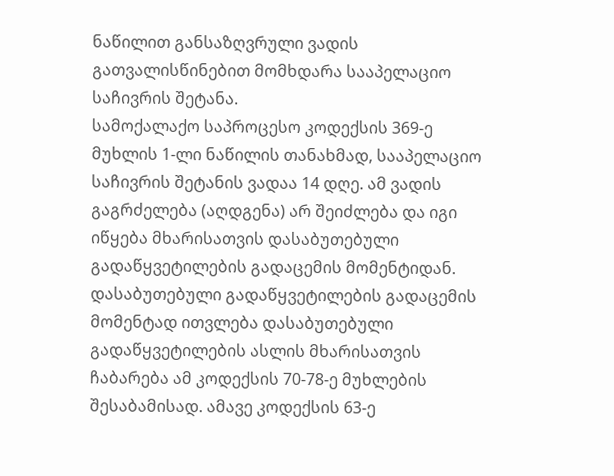ნაწილით განსაზღვრული ვადის გათვალისწინებით მომხდარა სააპელაციო საჩივრის შეტანა.
სამოქალაქო საპროცესო კოდექსის 369-ე მუხლის 1-ლი ნაწილის თანახმად, სააპელაციო საჩივრის შეტანის ვადაა 14 დღე. ამ ვადის გაგრძელება (აღდგენა) არ შეიძლება და იგი იწყება მხარისათვის დასაბუთებული გადაწყვეტილების გადაცემის მომენტიდან. დასაბუთებული გადაწყვეტილების გადაცემის მომენტად ითვლება დასაბუთებული გადაწყვეტილების ასლის მხარისათვის ჩაბარება ამ კოდექსის 70-78-ე მუხლების შესაბამისად. ამავე კოდექსის 63-ე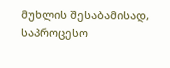მუხლის შესაბამისად, საპროცესო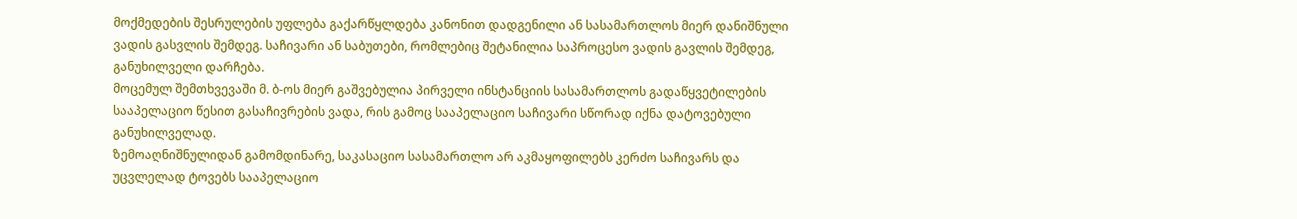მოქმედების შესრულების უფლება გაქარწყლდება კანონით დადგენილი ან სასამართლოს მიერ დანიშნული ვადის გასვლის შემდეგ. საჩივარი ან საბუთები, რომლებიც შეტანილია საპროცესო ვადის გავლის შემდეგ, განუხილველი დარჩება.
მოცემულ შემთხვევაში მ. ბ-ოს მიერ გაშვებულია პირველი ინსტანციის სასამართლოს გადაწყვეტილების სააპელაციო წესით გასაჩივრების ვადა, რის გამოც სააპელაციო საჩივარი სწორად იქნა დატოვებული განუხილველად.
ზემოაღნიშნულიდან გამომდინარე, საკასაციო სასამართლო არ აკმაყოფილებს კერძო საჩივარს და უცვლელად ტოვებს სააპელაციო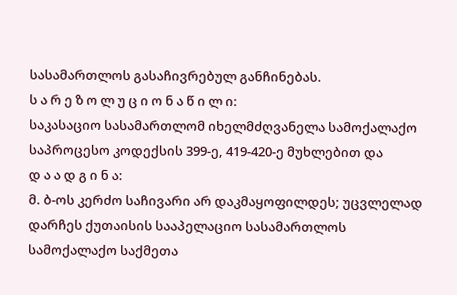სასამართლოს გასაჩივრებულ განჩინებას.
ს ა რ ე ზ ო ლ უ ც ი ო ნ ა წ ი ლ ი:
საკასაციო სასამართლომ იხელმძღვანელა სამოქალაქო საპროცესო კოდექსის 399-ე, 419-420-ე მუხლებით და
დ ა ა დ გ ი ნ ა:
მ. ბ-ოს კერძო საჩივარი არ დაკმაყოფილდეს; უცვლელად დარჩეს ქუთაისის სააპელაციო სასამართლოს სამოქალაქო საქმეთა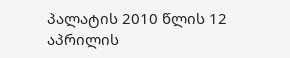პალატის 2010 წლის 12 აპრილის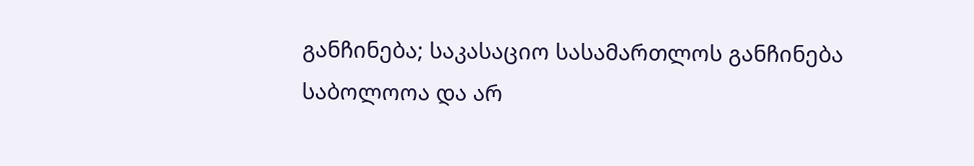განჩინება; საკასაციო სასამართლოს განჩინება საბოლოოა და არ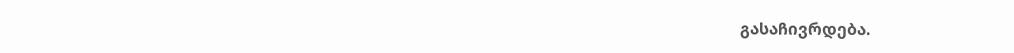გასაჩივრდება.